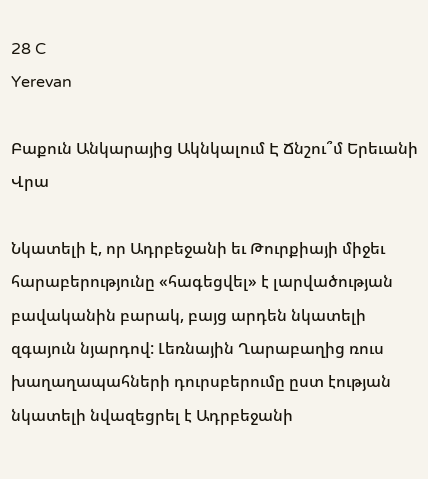28 C
Yerevan

Բաքուն Անկարայից Ակնկալում Է Ճնշու՞մ Երեւանի Վրա

Նկատելի է, որ Ադրբեջանի եւ Թուրքիայի միջեւ հարաբերությունը «հագեցվել» է լարվածության բավականին բարակ, բայց արդեն նկատելի զգայուն նյարդով: Լեռնային Ղարաբաղից ռուս խաղաղապահների դուրսբերումը ըստ էության նկատելի նվազեցրել է Ադրբեջանի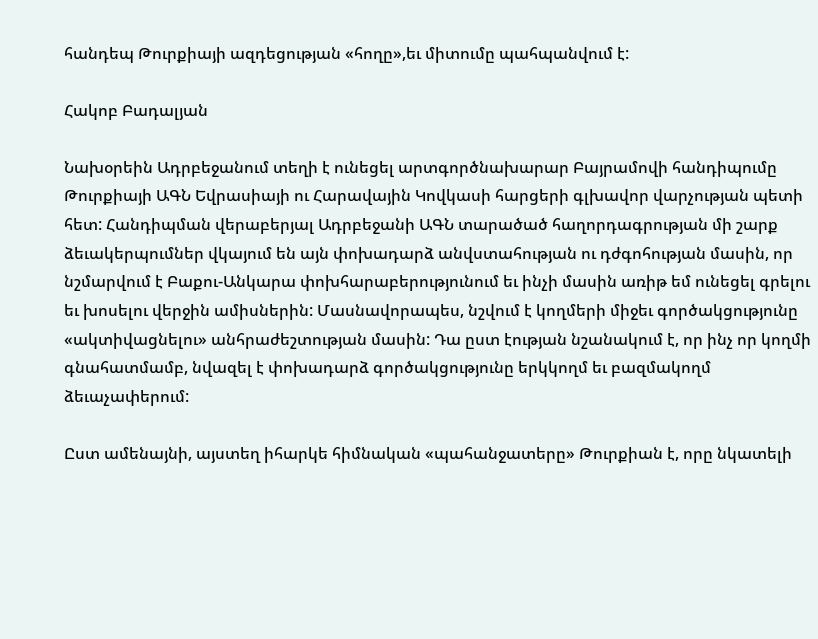հանդեպ Թուրքիայի ազդեցության «հողը»,եւ միտումը պահպանվում է:

Հակոբ Բադալյան

Նախօրեին Ադրբեջանում տեղի է ունեցել արտգործնախարար Բայրամովի հանդիպումը Թուրքիայի ԱԳՆ Եվրասիայի ու Հարավային Կովկասի հարցերի գլխավոր վարչության պետի հետ: Հանդիպման վերաբերյալ Ադրբեջանի ԱԳՆ տարածած հաղորդագրության մի շարք ձեւակերպումներ վկայում են այն փոխադարձ անվստահության ու դժգոհության մասին, որ նշմարվում է Բաքու-Անկարա փոխհարաբերությունում եւ ինչի մասին առիթ եմ ունեցել գրելու եւ խոսելու վերջին ամիսներին: Մասնավորապես, նշվում է կողմերի միջեւ գործակցությունը «ակտիվացնելու» անհրաժեշտության մասին: Դա ըստ էության նշանակում է, որ ինչ որ կողմի գնահատմամբ, նվազել է փոխադարձ գործակցությունը երկկողմ եւ բազմակողմ ձեւաչափերում:

Ըստ ամենայնի, այստեղ իհարկե հիմնական «պահանջատերը» Թուրքիան է, որը նկատելի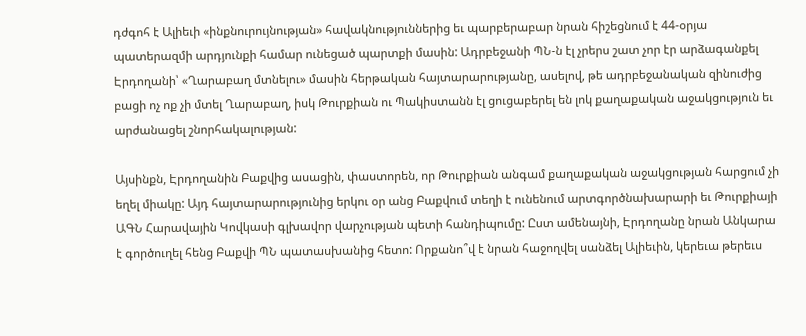դժգոհ է Ալիեւի «ինքնուրույնության» հավակնություններից եւ պարբերաբար նրան հիշեցնում է 44-օրյա պատերազմի արդյունքի համար ունեցած պարտքի մասին: Ադրբեջանի ՊՆ‑ն էլ չրերս շատ չոր էր արձագանքել Էրդողանի՝ «Ղարաբաղ մտնելու» մասին հերթական հայտարարությանը, ասելով, թե ադրբեջանական զինուժից բացի ոչ ոք չի մտել Ղարաբաղ, իսկ Թուրքիան ու Պակիստանն էլ ցուցաբերել են լոկ քաղաքական աջակցություն եւ արժանացել շնորհակալության:

Այսինքն, Էրդողանին Բաքվից ասացին, փաստորեն, որ Թուրքիան անգամ քաղաքական աջակցության հարցում չի եղել միակը: Այդ հայտարարությունից երկու օր անց Բաքվում տեղի է ունենում արտգործնախարարի եւ Թուրքիայի ԱԳՆ Հարավային Կովկասի գլխավոր վարչության պետի հանդիպումը: Ըստ ամենայնի, Էրդողանը նրան Անկարա է գործուղել հենց Բաքվի ՊՆ պատասխանից հետո: Որքանո՞վ է նրան հաջողվել սանձել Ալիեւին, կերեւա թերեւս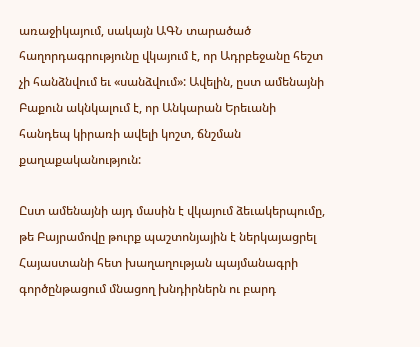առաջիկայում, սակայն ԱԳՆ տարածած հաղորդագրությունը վկայում է, որ Ադրբեջանը հեշտ չի հանձնվում եւ «սանձվում»: Ավելին, ըստ ամենայնի Բաքուն ակնկալում է, որ Անկարան Երեւանի հանդեպ կիրառի ավելի կոշտ, ճնշման քաղաքականություն:

Ըստ ամենայնի այդ մասին է վկայում ձեւակերպումը, թե Բայրամովը թուրք պաշտոնյային է ներկայացրել Հայաստանի հետ խաղաղության պայմանագրի գործընթացում մնացող խնդիրներն ու բարդ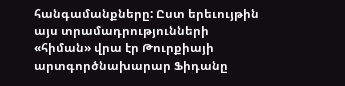հանգամանքները: Ըստ երեւույթին այս տրամադրությունների «հիման» վրա էր Թուրքիայի արտգործնախարար Ֆիդանը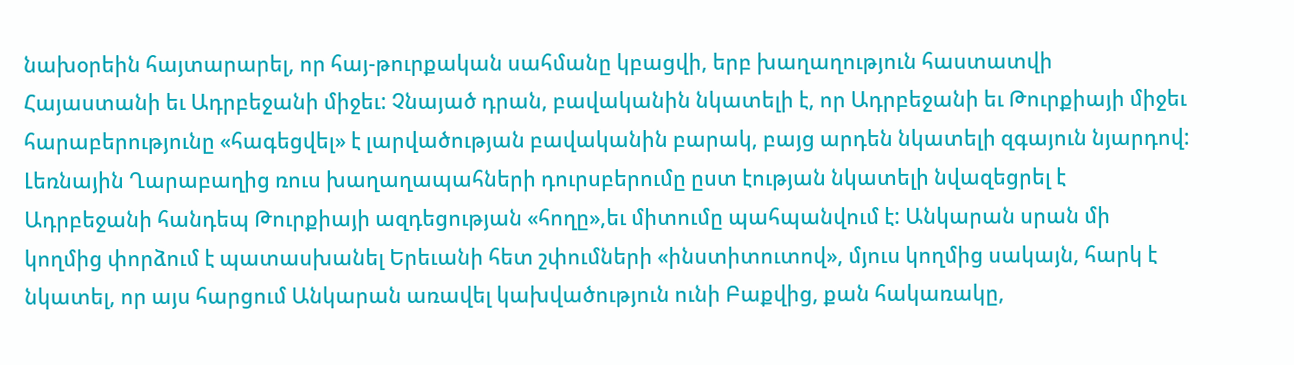նախօրեին հայտարարել, որ հայ-թուրքական սահմանը կբացվի, երբ խաղաղություն հաստատվի Հայաստանի եւ Ադրբեջանի միջեւ: Չնայած դրան, բավականին նկատելի է, որ Ադրբեջանի եւ Թուրքիայի միջեւ հարաբերությունը «հագեցվել» է լարվածության բավականին բարակ, բայց արդեն նկատելի զգայուն նյարդով: Լեռնային Ղարաբաղից ռուս խաղաղապահների դուրսբերումը ըստ էության նկատելի նվազեցրել է Ադրբեջանի հանդեպ Թուրքիայի ազդեցության «հողը»,եւ միտումը պահպանվում է: Անկարան սրան մի կողմից փորձում է պատասխանել Երեւանի հետ շփումների «ինստիտուտով», մյուս կողմից սակայն, հարկ է նկատել, որ այս հարցում Անկարան առավել կախվածություն ունի Բաքվից, քան հակառակը,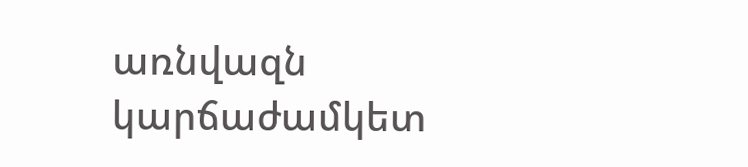առնվազն կարճաժամկետ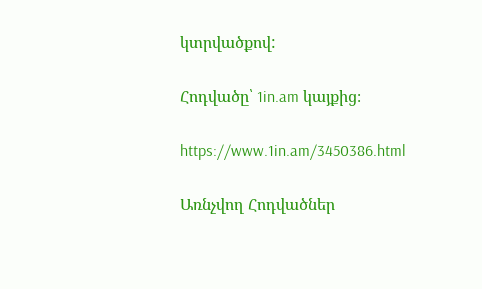կտրվածքով:

Հոդվածը՝ 1in.am կայքից։

https://www.1in.am/3450386.html

Առնչվող Հոդվածներ